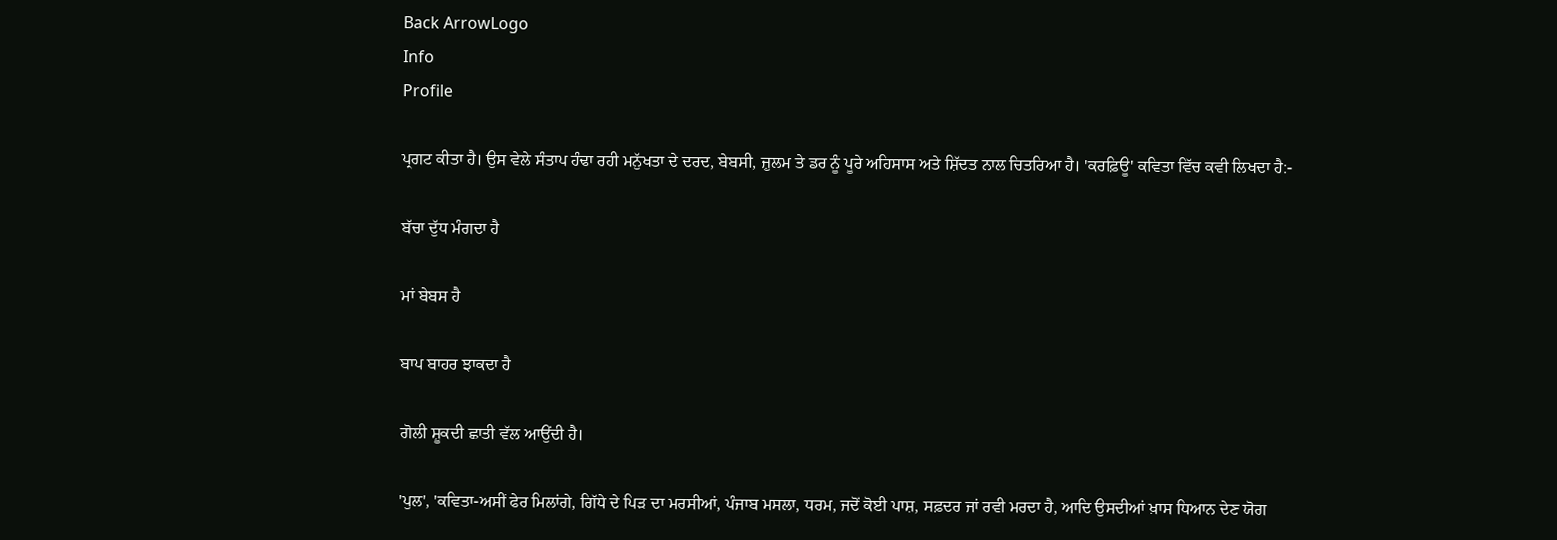Back ArrowLogo
Info
Profile

ਪ੍ਰਗਟ ਕੀਤਾ ਹੈ। ਉਸ ਵੇਲੇ ਸੰਤਾਪ ਹੰਢਾ ਰਹੀ ਮਨੁੱਖਤਾ ਦੇ ਦਰਦ, ਬੇਬਸੀ, ਜ਼ੁਲਮ ਤੇ ਡਰ ਨੂੰ ਪੂਰੇ ਅਹਿਸਾਸ ਅਤੇ ਸ਼ਿੱਦਤ ਨਾਲ ਚਿਤਰਿਆ ਹੈ। 'ਕਰਫ਼ਿਊ' ਕਵਿਤਾ ਵਿੱਚ ਕਵੀ ਲਿਖਦਾ ਹੈ:-

ਬੱਚਾ ਦੁੱਧ ਮੰਗਦਾ ਹੈ

ਮਾਂ ਬੇਬਸ ਹੈ

ਬਾਪ ਬਾਹਰ ਝਾਕਦਾ ਹੈ

ਗੋਲੀ ਸ਼ੂਕਦੀ ਛਾਤੀ ਵੱਲ ਆਉਂਦੀ ਹੈ।

'ਪੁਲ', 'ਕਵਿਤਾ-ਅਸੀਂ ਫੇਰ ਮਿਲਾਂਗੇ, ਗਿੱਧੇ ਦੇ ਪਿੜ ਦਾ ਮਰਸੀਆਂ, ਪੰਜਾਬ ਮਸਲਾ, ਧਰਮ, ਜਦੋਂ ਕੋਈ ਪਾਸ਼, ਸਫ਼ਦਰ ਜਾਂ ਰਵੀ ਮਰਦਾ ਹੈ, ਆਦਿ ਉਸਦੀਆਂ ਖ਼ਾਸ ਧਿਆਨ ਦੇਣ ਯੋਗ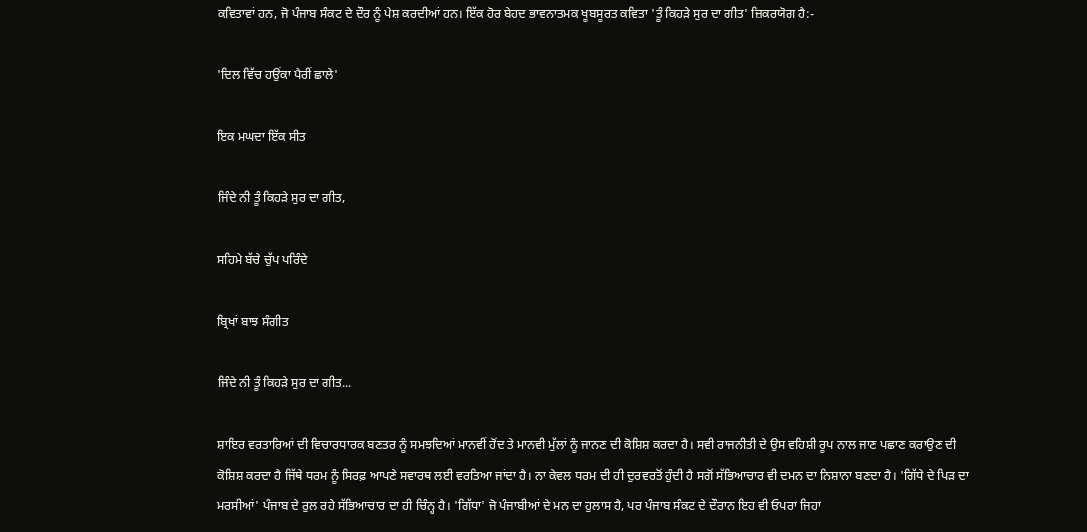ਕਵਿਤਾਵਾਂ ਹਨ, ਜੋ ਪੰਜਾਬ ਸੰਕਟ ਦੇ ਦੌਰ ਨੂੰ ਪੇਸ਼ ਕਰਦੀਆਂ ਹਨ। ਇੱਕ ਹੋਰ ਬੇਹਦ ਭਾਵਨਾਤਮਕ ਖੂਬਸੂਰਤ ਕਵਿਤਾ 'ਤੂੰ ਕਿਹੜੇ ਸੁਰ ਦਾ ਗੀਤ' ਜ਼ਿਕਰਯੋਗ ਹੈ:-

'ਦਿਲ ਵਿੱਚ ਹਉਂਕਾ ਪੈਰੀਂ ਛਾਲੇ'

ਇਕ ਮਘਦਾ ਇੱਕ ਸੀਤ

ਜਿੰਦੇ ਨੀ ਤੂੰ ਕਿਹੜੇ ਸੁਰ ਦਾ ਗੀਤ,

ਸਹਿਮੇ ਬੱਚੇ ਚੁੱਪ ਪਰਿੰਦੇ

ਬ੍ਰਿਖਾਂ ਬਾਝ ਸੰਗੀਤ

ਜਿੰਦੇ ਨੀ ਤੂੰ ਕਿਹੜੇ ਸੁਰ ਦਾ ਗੀਤ...

ਸ਼ਾਇਰ ਵਰਤਾਰਿਆਂ ਦੀ ਵਿਚਾਰਧਾਰਕ ਬਣਤਰ ਨੂੰ ਸਮਝਦਿਆਂ ਮਾਨਵੀਂ ਹੋਂਦ ਤੇ ਮਾਨਵੀ ਮੁੱਲਾਂ ਨੂੰ ਜਾਨਣ ਦੀ ਕੋਸ਼ਿਸ਼ ਕਰਦਾ ਹੈ। ਸਵੀ ਰਾਜਨੀਤੀ ਦੇ ਉਸ ਵਹਿਸ਼ੀ ਰੂਪ ਨਾਲ ਜਾਣ ਪਛਾਣ ਕਰਾਉਣ ਦੀ ਕੋਸ਼ਿਸ਼ ਕਰਦਾ ਹੈ ਜਿੱਥੇ ਧਰਮ ਨੂੰ ਸਿਰਫ਼ ਆਪਣੇ ਸਵਾਰਥ ਲਈ ਵਰਤਿਆ ਜਾਂਦਾ ਹੈ। ਨਾ ਕੇਵਲ ਧਰਮ ਦੀ ਹੀ ਦੁਰਵਰਤੋਂ ਹੁੰਦੀ ਹੈ ਸਗੋਂ ਸੱਭਿਆਚਾਰ ਵੀ ਦਮਨ ਦਾ ਨਿਸ਼ਾਨਾ ਬਣਦਾ ਹੈ। 'ਗਿੱਧੇ ਦੇ ਪਿੜ ਦਾ ਮਰਸੀਆਂ' ਪੰਜਾਬ ਦੇ ਰੁਲ ਰਹੇ ਸੱਭਿਆਚਾਰ ਦਾ ਹੀ ਚਿੰਨ੍ਹ ਹੈ। 'ਗਿੱਧਾ' ਜੋ ਪੰਜਾਬੀਆਂ ਦੇ ਮਨ ਦਾ ਹੁਲਾਸ ਹੈ, ਪਰ ਪੰਜਾਬ ਸੰਕਟ ਦੇ ਦੌਰਾਨ ਇਹ ਵੀ ਓਪਰਾ ਜਿਹਾ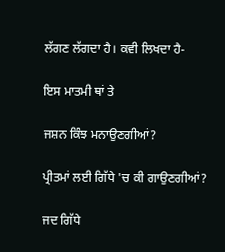ਲੱਗਣ ਲੱਗਦਾ ਹੈ। ਕਵੀ ਲਿਖਦਾ ਹੈ-

ਇਸ ਮਾਤਮੀ ਥਾਂ ਤੇ

ਜਸ਼ਨ ਕਿੰਝ ਮਨਾਉਣਗੀਆਂ?

ਪ੍ਰੀਤਮਾਂ ਲਈ ਗਿੱਧੇ 'ਚ ਕੀ ਗਾਉਣਗੀਆਂ?

ਜਦ ਗਿੱਧੇ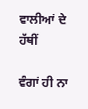ਵਾਲੀਆਂ ਦੇ ਹੱਥੀਂ

ਵੰਗਾਂ ਹੀ ਨਾ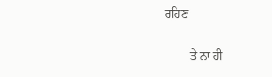ਰਹਿਣ

        ਤੇ ਨਾ ਹੀ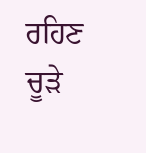ਰਹਿਣ ਚੂੜੇ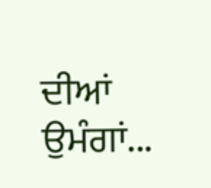ਦੀਆਂ ਉਮੰਗਾਂ...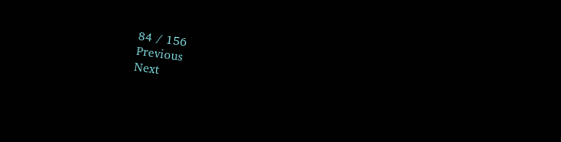84 / 156
Previous
Next